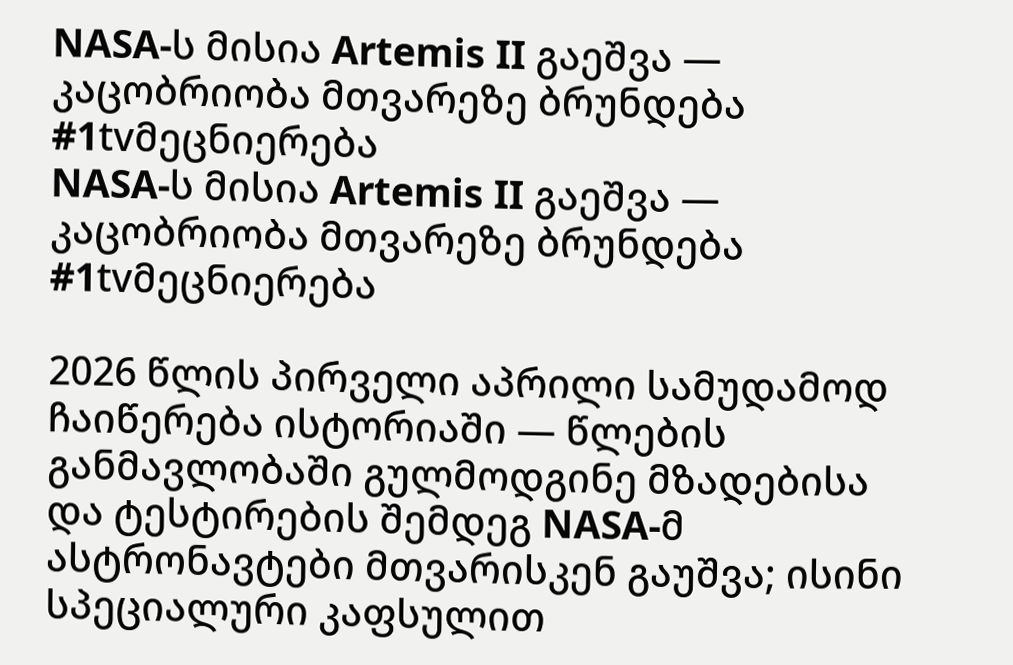NASA-ს მისია Artemis II გაეშვა — კაცობრიობა მთვარეზე ბრუნდება #1tvმეცნიერება
NASA-ს მისია Artemis II გაეშვა — კაცობრიობა მთვარეზე ბრუნდება #1tvმეცნიერება

2026 წლის პირველი აპრილი სამუდამოდ ჩაიწერება ისტორიაში — წლების განმავლობაში გულმოდგინე მზადებისა და ტესტირების შემდეგ NASA-მ ასტრონავტები მთვარისკენ გაუშვა; ისინი სპეციალური კაფსულით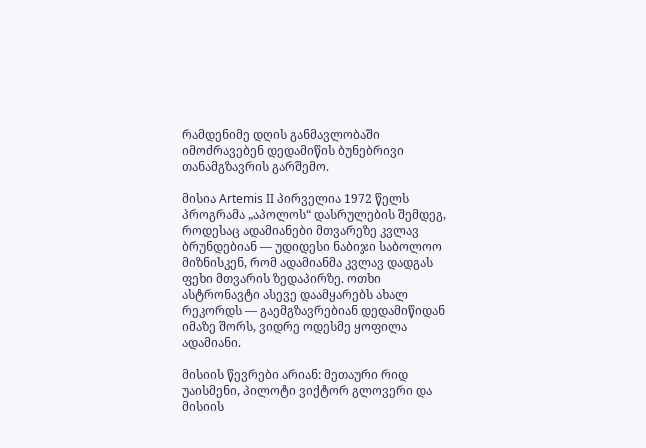რამდენიმე დღის განმავლობაში იმოძრავებენ დედამიწის ბუნებრივი თანამგზავრის გარშემო.

მისია Artemis II პირველია 1972 წელს პროგრამა „აპოლოს“ დასრულების შემდეგ, როდესაც ადამიანები მთვარეზე კვლავ ბრუნდებიან — უდიდესი ნაბიჯი საბოლოო მიზნისკენ, რომ ადამიანმა კვლავ დადგას ფეხი მთვარის ზედაპირზე. ოთხი ასტრონავტი ასევე დაამყარებს ახალ რეკორდს — გაემგზავრებიან დედამიწიდან იმაზე შორს, ვიდრე ოდესმე ყოფილა ადამიანი.

მისიის წევრები არიან: მეთაური რიდ უაისმენი, პილოტი ვიქტორ გლოვერი და მისიის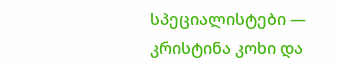სპეციალისტები — კრისტინა კოხი და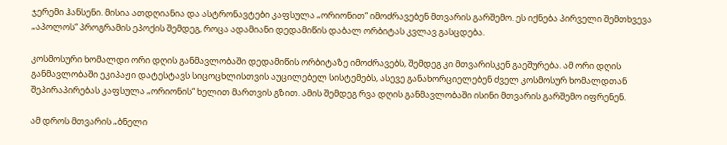ჯერემი ჰანსენი. მისია ათდღიანია და ასტრონავტები კაფსულა „ორიონით“ იმოძრავებენ მთვარის გარშემო. ეს იქნება პირველი შემთხვევა „აპოლოს“ პროგრამის ეპოქის შემდეგ, როცა ადამიანი დედამიწის დაბალ ორბიტას კვლავ გასცდება.

კოსმოსური ხომალდი ორი დღის განმავლობაში დედამიწის ორბიტაზე იმოძრავებს, შემდეგ კი მთვარისკენ გაეშურება. ამ ორი დღის განმავლობაში ეკიპაჟი დატესტავს სიცოცხლისთვის აუცილებელ სისტემებს, ასევე განახორციელებენ ძველ კოსმოსურ ხომალდთან შეპირაპირებას კაფსულა „ორიონის“ ხელით მართვის გზით. ამის შემდეგ რვა დღის განმავლობაში ისინი მთვარის გარშემო იფრენენ.

ამ დროს მთვარის „ბნელი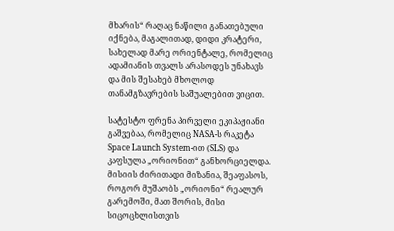მხარის“ რაღაც ნაწილი განათებული იქნება, მაგალითად, დიდი კრატერი, სახელად მარე ორიენტალე, რომელიც ადამიანის თვალს არასოდეს უნახავს და მის შესახებ მხოლოდ თანამგზავრების საშუალებით ვიცით.

სატესტო ფრენა პირველი ეკიპაჟიანი გაშვებაა, რომელიც NASA-ს რაკეტა Space Launch System-ით (SLS) და კაფსულა „ორიონით“ განხორციელდა. მისიის ძირითადი მიზანია, შეაფასოს, როგორ მუშაობს „ორიონი“ რეალურ გარემოში, მათ შორის, მისი სიცოცხლისთვის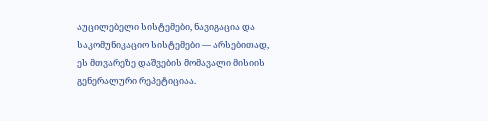აუცილებელი სისტემები, ნავიგაცია და საკომუნიკაციო სისტემები — არსებითად, ეს მთვარეზე დაშვების მომავალი მისიის გენერალური რეპეტიციაა.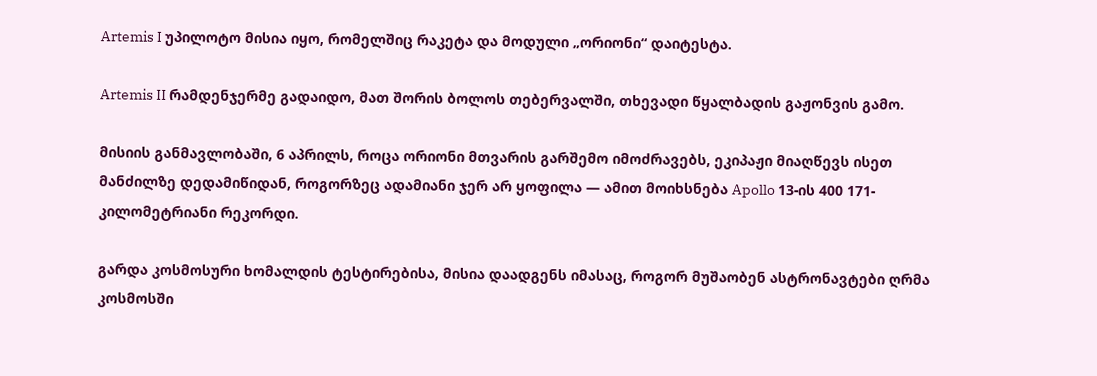Artemis I უპილოტო მისია იყო, რომელშიც რაკეტა და მოდული „ორიონი“ დაიტესტა.

Artemis II რამდენჯერმე გადაიდო, მათ შორის ბოლოს თებერვალში, თხევადი წყალბადის გაჟონვის გამო.

მისიის განმავლობაში, 6 აპრილს, როცა ორიონი მთვარის გარშემო იმოძრავებს, ეკიპაჟი მიაღწევს ისეთ მანძილზე დედამიწიდან, როგორზეც ადამიანი ჯერ არ ყოფილა — ამით მოიხსნება Apollo 13-ის 400 171-კილომეტრიანი რეკორდი.

გარდა კოსმოსური ხომალდის ტესტირებისა, მისია დაადგენს იმასაც, როგორ მუშაობენ ასტრონავტები ღრმა კოსმოსში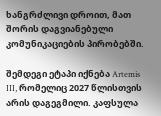ხანგრძლივი დროით, მათ შორის დაგვიანებული კომუნიკაციების პირობებში.

შემდეგი ეტაპი იქნება Artemis III, რომელიც 2027 წლისთვის არის დაგეგმილი. კაფსულა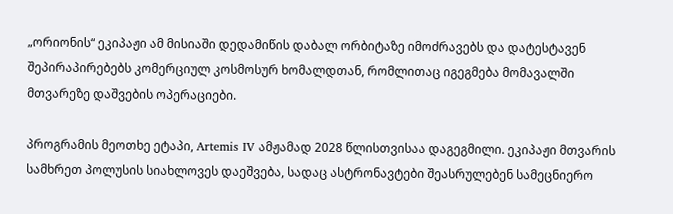„ორიონის“ ეკიპაჟი ამ მისიაში დედამიწის დაბალ ორბიტაზე იმოძრავებს და დატესტავენ შეპირაპირებებს კომერციულ კოსმოსურ ხომალდთან, რომლითაც იგეგმება მომავალში მთვარეზე დაშვების ოპერაციები.

პროგრამის მეოთხე ეტაპი, Artemis IV ამჟამად 2028 წლისთვისაა დაგეგმილი. ეკიპაჟი მთვარის სამხრეთ პოლუსის სიახლოვეს დაეშვება, სადაც ასტრონავტები შეასრულებენ სამეცნიერო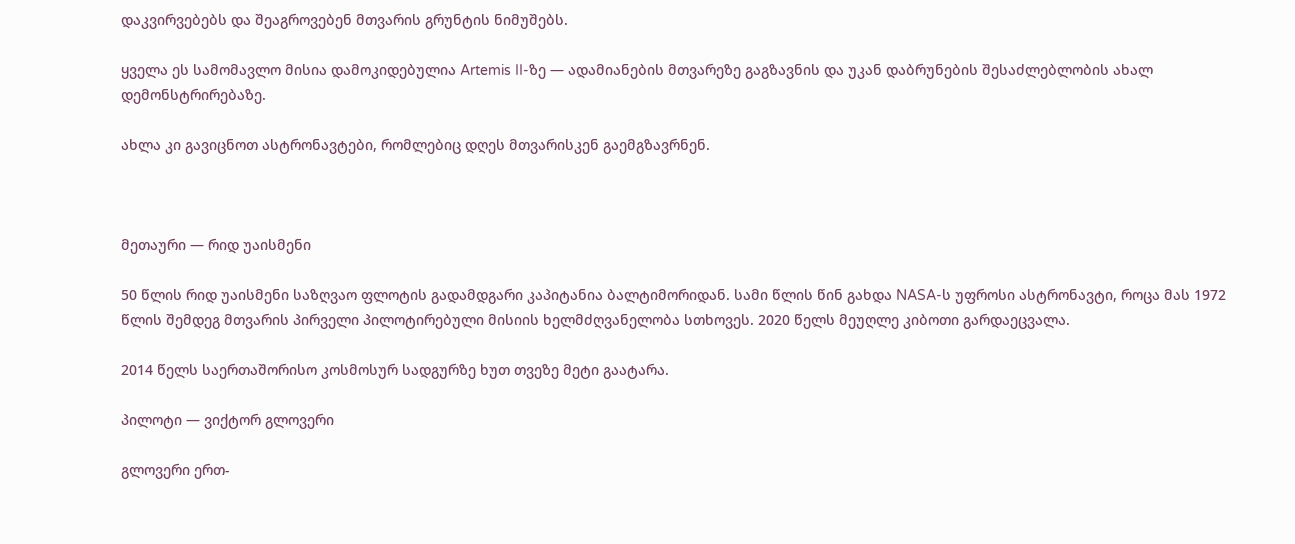დაკვირვებებს და შეაგროვებენ მთვარის გრუნტის ნიმუშებს.

ყველა ეს სამომავლო მისია დამოკიდებულია Artemis II-ზე — ადამიანების მთვარეზე გაგზავნის და უკან დაბრუნების შესაძლებლობის ახალ დემონსტრირებაზე.

ახლა კი გავიცნოთ ასტრონავტები, რომლებიც დღეს მთვარისკენ გაემგზავრნენ.



მეთაური — რიდ უაისმენი

50 წლის რიდ უაისმენი საზღვაო ფლოტის გადამდგარი კაპიტანია ბალტიმორიდან. სამი წლის წინ გახდა NASA-ს უფროსი ასტრონავტი, როცა მას 1972 წლის შემდეგ მთვარის პირველი პილოტირებული მისიის ხელმძღვანელობა სთხოვეს. 2020 წელს მეუღლე კიბოთი გარდაეცვალა.

2014 წელს საერთაშორისო კოსმოსურ სადგურზე ხუთ თვეზე მეტი გაატარა.

პილოტი — ვიქტორ გლოვერი

გლოვერი ერთ-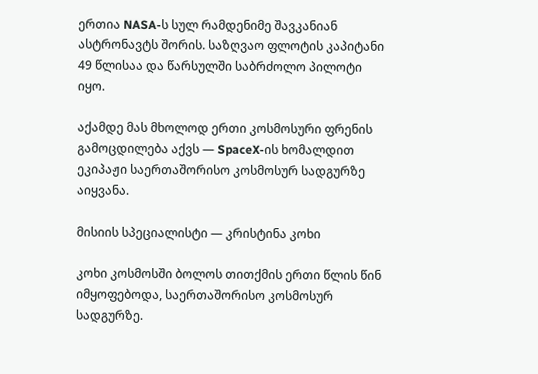ერთია NASA-ს სულ რამდენიმე შავკანიან ასტრონავტს შორის. საზღვაო ფლოტის კაპიტანი 49 წლისაა და წარსულში საბრძოლო პილოტი იყო.

აქამდე მას მხოლოდ ერთი კოსმოსური ფრენის გამოცდილება აქვს — SpaceX-ის ხომალდით ეკიპაჟი საერთაშორისო კოსმოსურ სადგურზე აიყვანა.

მისიის სპეციალისტი — კრისტინა კოხი

კოხი კოსმოსში ბოლოს თითქმის ერთი წლის წინ იმყოფებოდა, საერთაშორისო კოსმოსურ სადგურზე.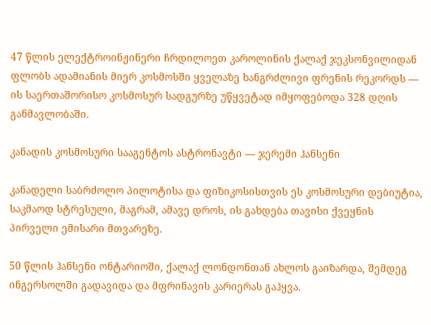47 წლის ელექტროინჟინერი ჩრდილოეთ კაროლინის ქალაქ ჯეკსონვილიდან ფლობს ადამიანის მიერ კოსმოსში ყველაზე ხანგრძლივი ფრენის რეკორდს — ის საერთაშორისო კოსმოსურ სადგურზე უწყვეტად იმყოფებოდა 328 დღის განმავლობაში.

კანადის კოსმოსური სააგენტოს ასტრონავტი — ჯერემი ჰანსენი

კანადელი საბრძოლო პილოტისა და ფიზიკოსისთვის ეს კოსმოსური დებიუტია, საკმაოდ სტრესული, მაგრამ, ამავე დროს, ის გახდება თავისი ქვეყნის პირველი ემისარი მთვარეზე.

50 წლის ჰანსენი ონტარიოში, ქალაქ ლონდონთან ახლოს გაიზარდა, შემდეგ ინგერსოლში გადავიდა და მფრინავის კარიერას გაჰყვა.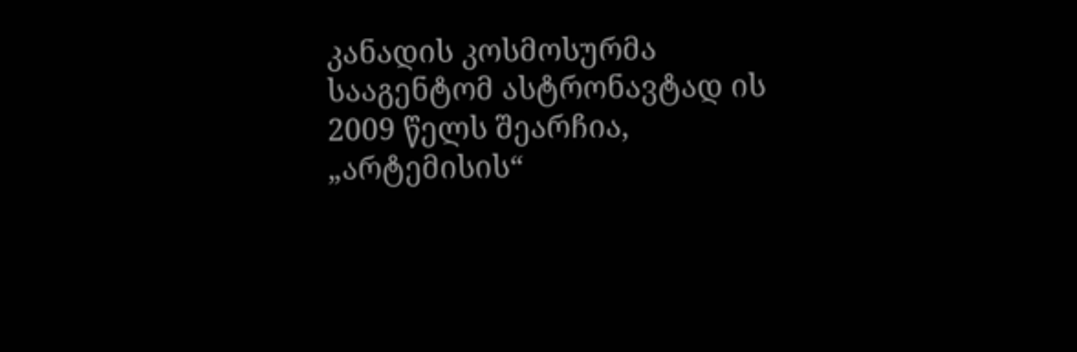კანადის კოსმოსურმა სააგენტომ ასტრონავტად ის 2009 წელს შეარჩია, „არტემისის“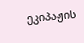ეკიპაჟის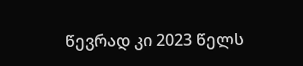წევრად კი 2023 წელს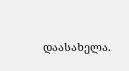დაასახელა.